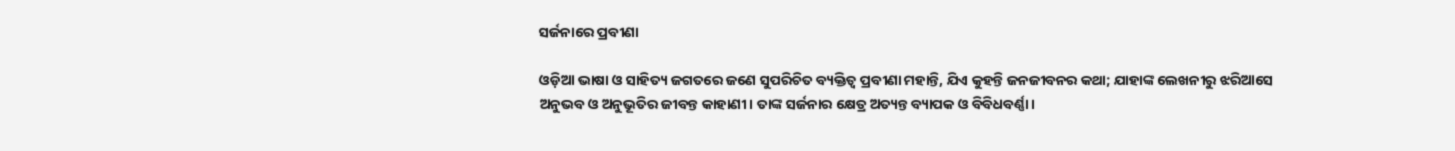ସର୍ଜନାରେ ପ୍ରବୀଣା

ଓଡ଼ିଆ ଭାଷା ଓ ସାହିତ୍ୟ ଜଗତରେ ଜଣେ ସୁପରିଚିତ ବ୍ୟକ୍ତିତ୍ୱ ପ୍ରବୀଣା ମହାନ୍ତି, ଯିଏ କୁହନ୍ତି ଜନଜୀବନର କଥା; ଯାହାଙ୍କ ଲେଖନୀରୁ ଝରିଆସେ ଅନୁଭବ ଓ ଅନୁଭୂତିର ଜୀବନ୍ତ କାହାଣୀ। ତାଙ୍କ ସର୍ଜନାର କ୍ଷେତ୍ର ଅତ୍ୟନ୍ତ ବ୍ୟାପକ ଓ ବିବିଧବର୍ଣ୍ଣା।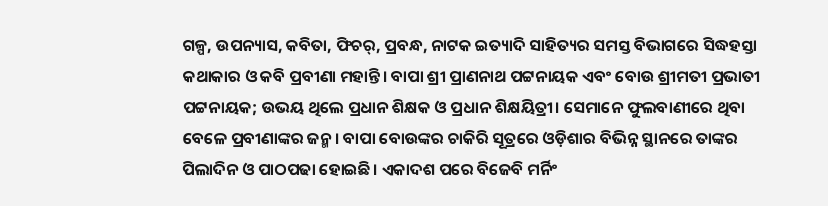ଗଳ୍ପ, ଉପନ୍ୟାସ, କବିତା, ଫିଚର୍‌, ପ୍ରବନ୍ଧ, ନାଟକ ଇତ୍ୟାଦି ସାହିତ୍ୟର ସମସ୍ତ ବିଭାଗରେ ସିଦ୍ଧହସ୍ତା କଥାକାର ଓ କବି ପ୍ରବୀଣା ମହାନ୍ତି। ବାପା ଶ୍ରୀ ପ୍ରାଣନାଥ ପଟ୍ଟନାୟକ ଏବଂ ବୋଉ ଶ୍ରୀମତୀ ପ୍ରଭାତୀ ପଟ୍ଟନାୟକ; ଉଭୟ ଥିଲେ ପ୍ରଧାନ ଶିକ୍ଷକ ଓ ପ୍ରଧାନ ଶିକ୍ଷୟିତ୍ରୀ। ସେମାନେ ଫୁଲବାଣୀରେ ଥିବା ବେଳେ ପ୍ରବୀଣାଙ୍କର ଜନ୍ମ। ବାପା ବୋଉଙ୍କର ଚାକିରି ସୂତ୍ରରେ ଓଡ଼ିଶାର ବିଭିନ୍ନ ସ୍ଥାନରେ ତାଙ୍କର ପିଲାଦିନ ଓ ପାଠପଢା ହୋଇଛି। ଏକାଦଶ ପରେ ବିଜେବି ମର୍ନିଂ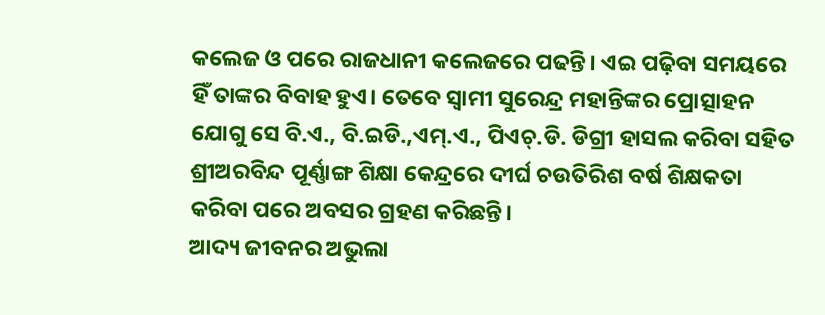କଲେଜ ଓ ପରେ ରାଜଧାନୀ କଲେଜରେ ପଢନ୍ତି। ଏଇ ପଢ଼ିବା ସମୟରେ ହିଁ ତାଙ୍କର ବିବାହ ହୁଏ। ତେବେ ସ୍ବାମୀ ସୁରେନ୍ଦ୍ର ମହାନ୍ତିଙ୍କର ପ୍ରୋତ୍ସାହନ ଯୋଗୁ ସେ ବି.ଏ., ବି.ଇଡି.,ଏମ୍‌.ଏ., ପିଏଚ୍‌.ଡି. ଡିଗ୍ରୀ ହାସଲ କରିବା ସହିତ ଶ୍ରୀଅରବିନ୍ଦ ପୂର୍ଣ୍ଣାଙ୍ଗ ଶିକ୍ଷା କେନ୍ଦ୍ରରେ ଦୀର୍ଘ ଚଉତିରିଶ ବର୍ଷ ଶିକ୍ଷକତା କରିବା ପରେ ଅବସର ଗ୍ରହଣ କରିଛନ୍ତି।
ଆଦ୍ୟ ଜୀବନର ଅଭୁଲା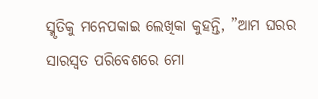ସ୍ମୃତିକୁ ମନେପକାଇ ଲେଖିକା କୁହନ୍ତି, ”ଆମ ଘରର ସାରସ୍ବତ ପରିବେଶରେ ମୋ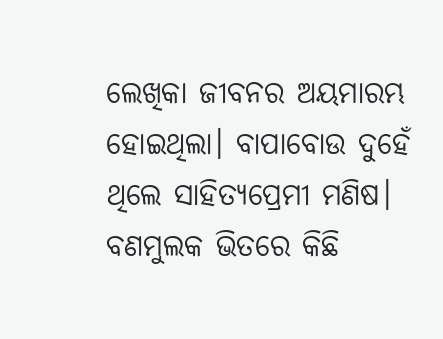ଲେଖିକା ଜୀବନର ଅୟମାରମ୍ଭ ହୋଇଥିଲା। ବାପାବୋଉ ଦୁହେଁ ଥିଲେ ସାହିତ୍ୟପ୍ରେମୀ ମଣିଷ। ବଣମୁଲକ ଭିତରେ କିଛି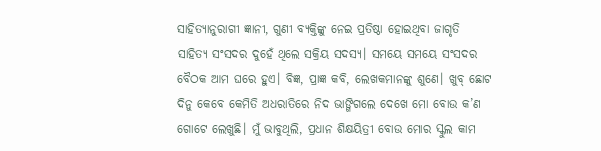ସାହିତ୍ୟାନୁରାଗୀ ଜ୍ଞାନୀ, ଗୁଣୀ ବ୍ୟକ୍ତିଙ୍କୁ ନେଇ ପ୍ରତିଷ୍ଠା ହୋଇଥିବା ଜାଗୃତି ସାହିତ୍ୟ ସଂସଦର ଦୁହେଁ ଥିଲେ ସକ୍ରିୟ ସଦସ୍ୟ। ସମୟେ ସମୟେ ସଂସଦର ବୈଠକ ଆମ ଘରେ ହୁଏ। ବିଜ୍ଞ, ପ୍ରାଜ୍ଞ କବି, ଲେଖକମାନଙ୍କୁ ଶୁଣେ। ଖୁବ୍‌ ଛୋଟ ଦିନୁ କେବେ କେମିତି ଅଧରାତିରେ ନିଦ ଭାଙ୍ଗିଗଲେ ଦେଖେ ମୋ ବୋଉ କ’ଣ ଗୋଟେ ଲେଖୁଛି। ମୁଁ ଭାବୁଥିଲି, ପ୍ରଧାନ ଶିକ୍ଷୟିତ୍ରୀ ବୋଉ ମୋର ସ୍କୁଲ କାମ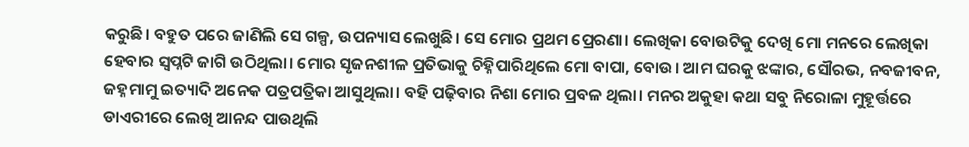କରୁଛି। ବହୁତ ପରେ ଜାଣିଲି ସେ ଗଳ୍ପ, ଉପନ୍ୟାସ ଲେଖୁଛି। ସେ ମୋର ପ୍ରଥମ ପ୍ରେରଣା। ଲେଖିକା ବୋଉଟିକୁ ଦେଖି ମୋ ମନରେ ଲେଖିକା ହେବାର ସ୍ବପ୍ନଟି ଜାଗି ଉଠିଥିଲା। ମୋର ସୃଜନଶୀଳ ପ୍ରତିଭାକୁ ଚିହ୍ନିପାରିଥିଲେ ମୋ ବାପା, ବୋଉ। ଆମ ଘରକୁ ଝଙ୍କାର, ସୌରଭ, ନବଜୀବନ, ଜହ୍ନମାମୁ ଇତ୍ୟାଦି ଅନେକ ପତ୍ରପତ୍ରିକା ଆସୁଥିଲା। ବହି ପଢ଼ିବାର ନିଶା ମୋର ପ୍ରବଳ ଥିଲା। ମନର ଅକୁହା କଥା ସବୁ ନିରୋଳା ମୁହୂର୍ତ୍ତରେ ଡାଏରୀରେ ଲେଖି ଆନନ୍ଦ ପାଉଥିଲି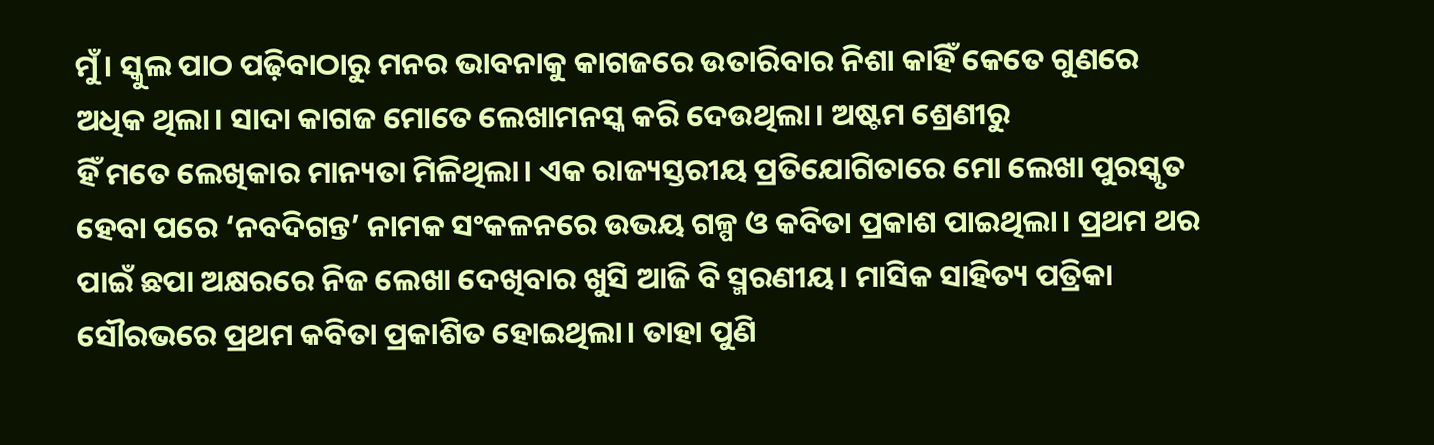ମୁଁ। ସ୍କୁଲ ପାଠ ପଢ଼ିବାଠାରୁ ମନର ଭାବନାକୁ କାଗଜରେ ଉତାରିବାର ନିଶା କାହିଁ କେତେ ଗୁଣରେ ଅଧିକ ଥିଲା। ସାଦା କାଗଜ ମୋତେ ଲେଖାମନସ୍କ କରି ଦେଉଥିଲା। ଅଷ୍ଟମ ଶ୍ରେଣୀରୁ
ହିଁ ମତେ ଲେଖିକାର ମାନ୍ୟତା ମିଳିଥିଲା। ଏକ ରାଜ୍ୟସ୍ତରୀୟ ପ୍ରତିଯୋଗିତାରେ ମୋ ଲେଖା ପୁରସ୍କୃତ ହେବା ପରେ ‘ନବଦିଗନ୍ତ’ ନାମକ ସଂକଳନରେ ଉଭୟ ଗଳ୍ପ ଓ କବିତା ପ୍ରକାଶ ପାଇଥିଲା। ପ୍ରଥମ ଥର ପାଇଁ ଛପା ଅକ୍ଷରରେ ନିଜ ଲେଖା ଦେଖିବାର ଖୁସି ଆଜି ବି ସ୍ମରଣୀୟ। ମାସିକ ସାହିତ୍ୟ ପତ୍ରିକା ସୌରଭରେ ପ୍ରଥମ କବିତା ପ୍ରକାଶିତ ହୋଇଥିଲା। ତାହା ପୁଣି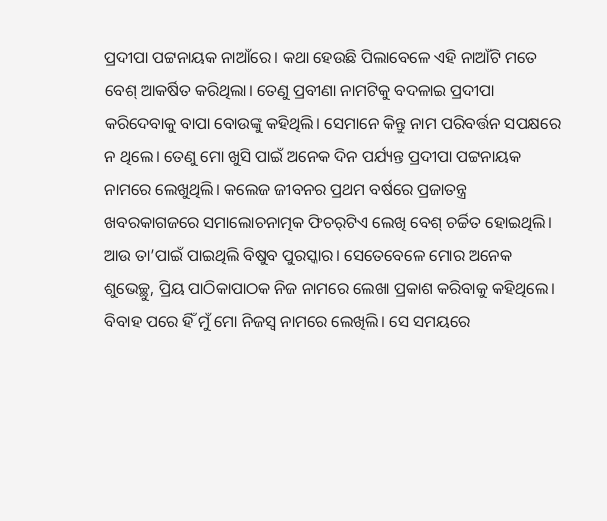ପ୍ରଦୀପା ପଟ୍ଟନାୟକ ନାଆଁରେ। କଥା ହେଉଛି ପିଲାବେଳେ ଏହି ନାଆଁଟି ମତେ ବେଶ୍‌ ଆକର୍ଷିତ କରିଥିଲା। ତେଣୁ ପ୍ରବୀଣା ନାମଟିକୁ ବଦଳାଇ ପ୍ରଦୀପା କରିଦେବାକୁ ବାପା ବୋଉଙ୍କୁ କହିଥିଲି। ସେମାନେ କିନ୍ତୁ ନାମ ପରିବର୍ତ୍ତନ ସପକ୍ଷରେ ନ ଥିଲେ। ତେଣୁ ମୋ ଖୁସି ପାଇଁ ଅନେକ ଦିନ ପର୍ଯ୍ୟନ୍ତ ପ୍ରଦୀପା ପଟ୍ଟନାୟକ ନାମରେ ଲେଖୁଥିଲି। କଲେଜ ଜୀବନର ପ୍ରଥମ ବର୍ଷରେ ପ୍ରଜାତନ୍ତ୍ର ଖବରକାଗଜରେ ସମାଲୋଚନାତ୍ମକ ଫିଚର୍‌ଟିଏ ଲେଖି ବେଶ୍‌ ଚର୍ଚ୍ଚିତ ହୋଇଥିଲି। ଆଉ ତା’ପାଇଁ ପାଇଥିଲି ବିଷୁବ ପୁରସ୍କାର। ସେତେବେଳେ ମୋର ଅନେକ ଶୁଭେଚ୍ଛୁ, ପ୍ରିୟ ପାଠିକାପାଠକ ନିଜ ନାମରେ ଲେଖା ପ୍ରକାଶ କରିବାକୁ କହିଥିଲେ। ବିବାହ ପରେ ହିଁ ମୁଁ ମୋ ନିଜସ୍ବ ନାମରେ ଲେଖିଲି। ସେ ସମୟରେ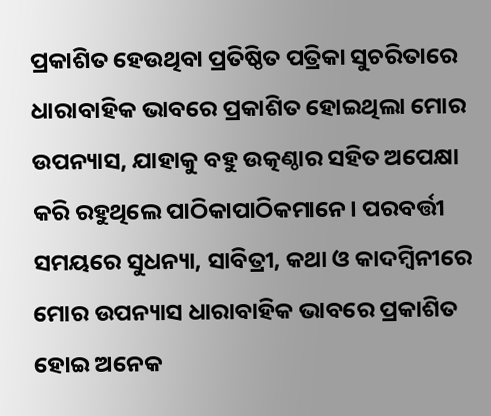ପ୍ରକାଶିତ ହେଉଥିବା ପ୍ରତିଷ୍ଠିତ ପତ୍ରିକା ସୁଚରିତାରେ ଧାରାବାହିକ ଭାବରେ ପ୍ରକାଶିତ ହୋଇଥିଲା ମୋର ଉପନ୍ୟାସ, ଯାହାକୁ ବହୁ ଉତ୍କଣ୍ଠାର ସହିତ ଅପେକ୍ଷା କରି ରହୁଥିଲେ ପାଠିକାପାଠିକମାନେ। ପରବର୍ତ୍ତୀ ସମୟରେ ସୁଧନ୍ୟା, ସାବିତ୍ରୀ, କଥା ଓ କାଦମ୍ବିନୀରେ ମୋର ଉପନ୍ୟାସ ଧାରାବାହିକ ଭାବରେ ପ୍ରକାଶିତ ହୋଇ ଅନେକ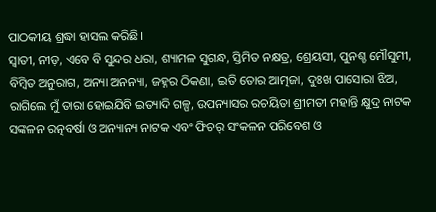ପାଠକୀୟ ଶ୍ରଦ୍ଧା ହାସଲ କରିଛି।
ସ୍ବାତୀ, ନୀଡ଼, ଏବେ ବି ସୁନ୍ଦର ଧରା, ଶ୍ୟାମଳ ସୁଗନ୍ଧ, ସ୍ତିମିତ ନକ୍ଷତ୍ର, ଶ୍ରେୟସୀ, ପୁନଶ୍ଚ ମୌସୁମୀ, ବିମ୍ବିତ ଅନୁରାଗ, ଅନ୍ୟା ଅନନ୍ୟା, ଜହ୍ନର ଠିକଣା, ଇତି ତୋର ଆତ୍ମଜା, ଦୁଃଖ ପାସୋରା ଝିଅ, ରାଗିଲେ ମୁଁ ତାରା ହୋଇଯିବି ଇତ୍ୟାଦି ଗଳ୍ପ, ଉପନ୍ୟାସର ରଚୟିତା ଶ୍ରୀମତୀ ମହାନ୍ତି କ୍ଷୁଦ୍ର ନାଟକ ସଙ୍କଳନ ରତ୍ନବର୍ଷା ଓ ଅନ୍ୟାନ୍ୟ ନାଟକ ଏବଂ ଫିଚର୍‌ ସଂକଳନ ପରିବେଶ ଓ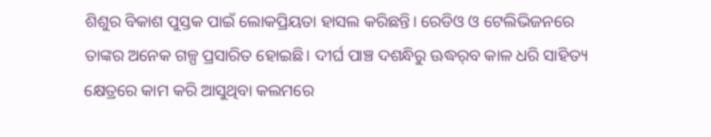ଶିଶୁର ବିକାଶ ପୁସ୍ତକ ପାଇଁ ଲୋକପ୍ରିୟତା ହାସଲ କରିଛନ୍ତି। ରେଡିଓ ଓ ଟେଲିଭିଜନରେ ତାଙ୍କର ଅନେକ ଗଳ୍ପ ପ୍ରସାରିତ ହୋଇଛି। ଦୀର୍ଘ ପାଞ୍ଚ ଦଶନ୍ଧିରୁ ଊଦ୍ଧର୍‌ବ କାଳ ଧରି ସାହିତ୍ୟ କ୍ଷେତ୍ରରେ କାମ କରି ଆସୁଥିବା କଲମରେ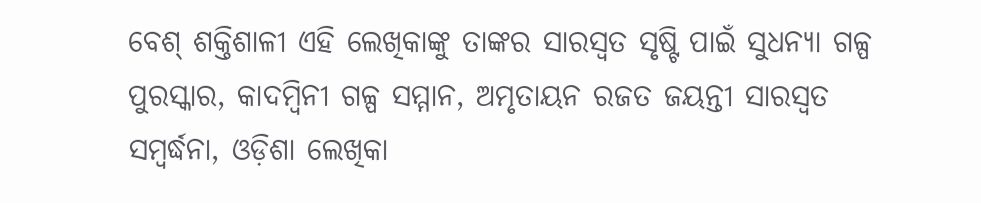ବେଶ୍‌ ଶକ୍ତିଶାଳୀ ଏହି ଲେଖିକାଙ୍କୁ ତାଙ୍କର ସାରସ୍ବତ ସୃଷ୍ଟି ପାଇଁ ସୁଧନ୍ୟା ଗଳ୍ପ ପୁରସ୍କାର, କାଦମ୍ବିନୀ ଗଳ୍ପ ସମ୍ମାନ, ଅମୃତାୟନ ରଜତ ଜୟନ୍ତୀ ସାରସ୍ବତ ସମ୍ବର୍ଦ୍ଧନା, ଓଡ଼ିଶା ଲେଖିକା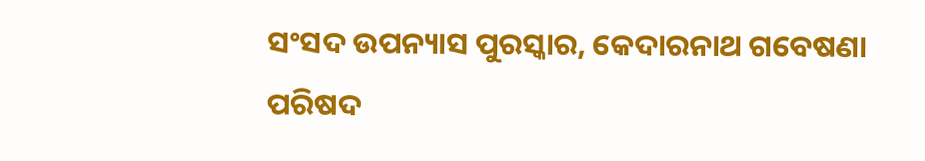ସଂସଦ ଉପନ୍ୟାସ ପୁରସ୍କାର, କେଦାରନାଥ ଗବେଷଣା ପରିଷଦ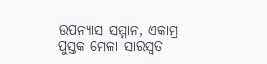ଉପନ୍ୟାସ ସମ୍ମାନ, ଏକାମ୍ର ପୁସ୍ତକ ମେଳା ସାରସ୍ବତ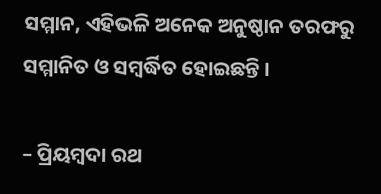ସମ୍ମାନ, ଏହିଭଳି ଅନେକ ଅନୁଷ୍ଠାନ ତରଫରୁ ସମ୍ମାନିତ ଓ ସମ୍ବର୍ଦ୍ଧିତ ହୋଇଛନ୍ତି ।

– ପ୍ରିୟମ୍ବଦା ରଥ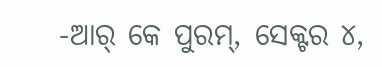-ଆର୍‌ କେ ପୁରମ୍‌, ସେକ୍ଟର ୪,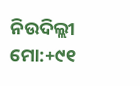ନିଉଦିଲ୍ଲୀ
ମୋ:+୯୧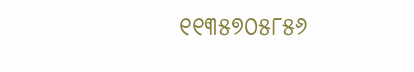୧୧୩୫୭୦୫୮୫୬